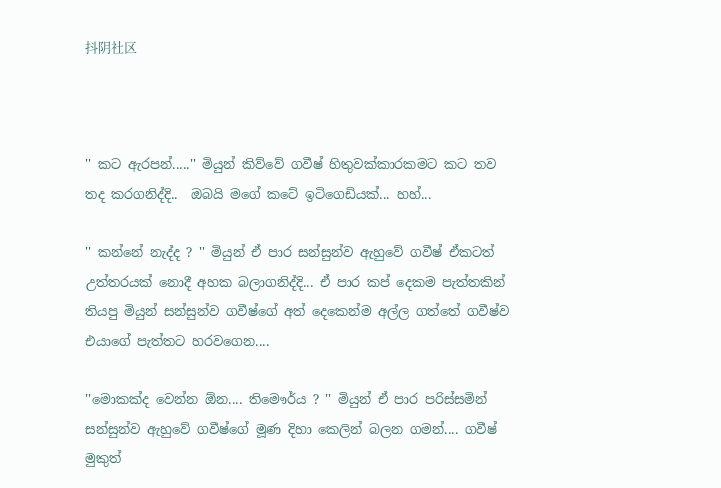抖阴社区



'' කට ඇරපන්.....'' මියුන් කිව්වේ ගවීෂ් හිතුවක්කාරකමට කට තව තද කරගනිද්දි..  ඔබයි මගේ කටේ ඉටිගෙඩියක්... හහ්...

'' කන්නේ නැද්ද ? '' මියුන් ඒ පාර සන්සුන්ව ඇහුවේ ගවීෂ් ඒකටත් උත්තරයක් නොදී අහක බලාගනිද්දි... ඒ පාර කප් දෙකම පැත්තකින් තියපු මියුන් සන්සුන්ව ගවීෂ්ගේ අත් දෙකෙන්ම අල්ල ගත්තේ ගවීෂ්ව එයාගේ පැත්තට හරවගෙන....

''මොකක්ද වෙන්න ඕන.... තිමෞර්ය ? '' මියුන් ඒ පාර පරිස්සමින් සන්සුන්ව ඇහුවේ ගවීෂ්ගේ මූණ දිහා කෙලින් බලන ගමන්.... ගවීෂ් මුකුත්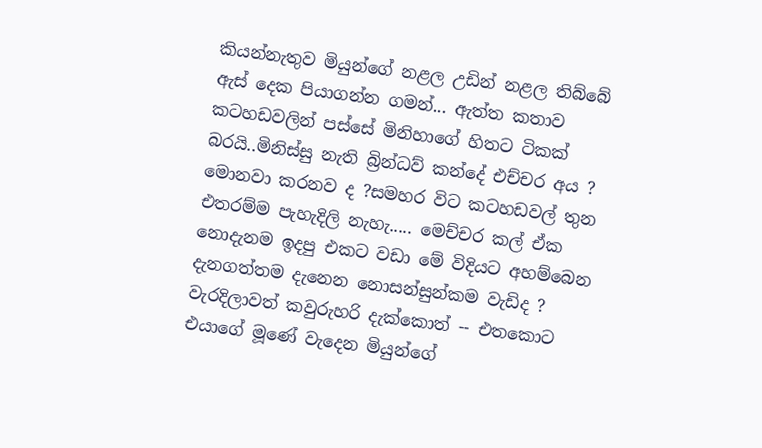කියන්නැතුව මියුන්ගේ නළල උඩින් නළල තිබ්බේ ඇස් දෙක පියාගන්න ගමන්... ඇත්ත කතාව කටහඩවලින් පස්සේ මිනිහාගේ හිතට ටිකක් බරයි..මිනිස්සු නැති බ්‍රින්ධව් කන්දේ එච්චර අය ? මොනවා කරනව ද ?සමහර විට කටහඩවල් තුන එතරම්ම පැහැදිලි නැහැ..... මෙච්චර කල් ඒක නොදැනම ඉදපු එකට වඩා මේ විදියට අහම්බෙන දැනගත්තම දැනෙන නොසන්සුන්කම වැඩිද ? වැරදිලාවත් කවුරුහරි දැක්කොත් -- එතකොට එයාගේ මූණේ වැදෙන මියුන්ගේ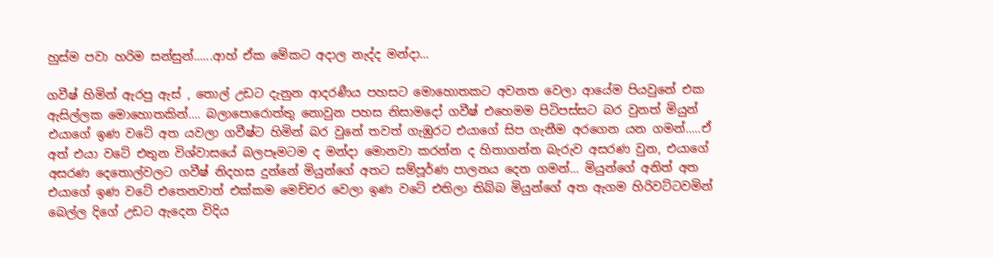හුස්ම පවා හරිම සන්සුන්......ආහ් ඒක මේකට අදාල නැද්ද මන්දා...

ගවීෂ් හිමින් ඇරපු ඇස් , තොල් උඩට දැනුන ආදරණීය පහසට මොහොතකට අවනත වෙලා ආයේම පියවුනේ එක ඇසිල්ලක මොහොතකින්.... බලාපොරොත්තු නොවුන පහස නිසාමදෝ ගවීෂ් එහෙමම පිටිපස්සට බර වුනත් මියුන් එයාගේ ඉණ වටේ අත යවලා ගවීෂ්ට හිමින් බර වුනේ තවත් ගැඹුරට එයාගේ සිප ගැනීම අරගෙන යන ගමන්.....ඒ අත් එයා වටේ එතුන විශ්වාසයේ බලපෑමටම ද මන්දා මොනවා කරන්න ද හිතාගන්න බැරුව අසරණ වුන, එයාගේ අසරණ දෙතොල්වලට ගවීෂ් නිදහස දුන්නේ මියුන්ගේ අතට සම්පූර්ණ පාලනය දෙන ගමන්... මියුන්ගේ අනිත් අත එයාගේ ඉණ වටේ එතෙනවාත් එක්කම මෙච්චර වෙලා ඉණ වටේ එතිලා තිබ්බ මියුන්ගේ අත ඇගම හිරිවට්ටවමින් බෙල්ල දිගේ උඩට ඇදෙන විදිය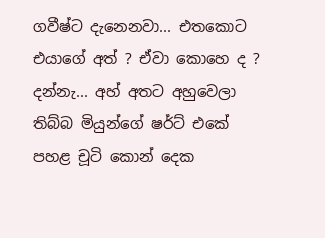ගවීෂ්ට දැනෙනවා... එතකොට එයාගේ අත් ? ඒවා කොහෙ ද ? දන්නැ... අහ් අතට අහුවෙලා තිබ්බ මියුන්ගේ ෂර්ට් එකේ පහළ චූටි කොන් දෙක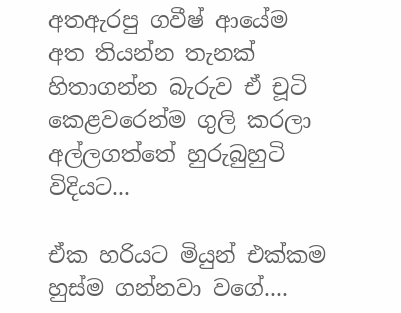අතඇරපු ගවීෂ් ආයේම අත තියන්න තැනක් හිතාගන්න බැරුව ඒ චූටි කෙළවරෙන්ම ගුලි කරලා අල්ලගත්තේ හුරුබුහුටි විදියට...

ඒක හරියට මියුන් එක්කම හුස්ම ගන්නවා වගේ....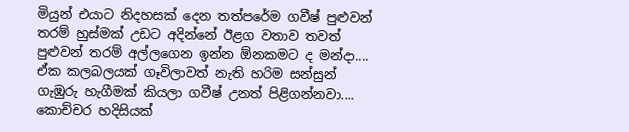මියුන් එයාට නිදහසක් දෙන තත්පරේම ගවීෂ් පුළුවන් තරම් හුස්මක් උඩට අදින්නේ ඊළග වතාව තවත් පුළුවන් තරම් අල්ලගෙන ඉන්න ඕනකමට ද මන්දා....  ඒක කලබලයක් ගෑවිලාවත් නැති හරිම සන්සුන් ගැඹුරු හැගීමක් කියලා ගවීෂ් උනත් පිළිගන්නවා.... කොච්චර හදිසියක්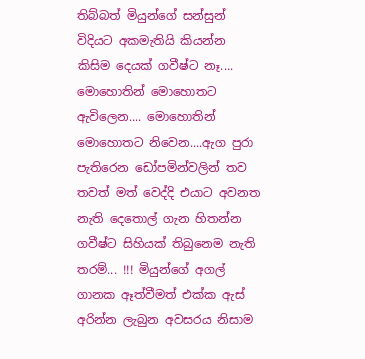තිබ්බත් මියුන්ගේ සන්සුන් විදියට අකමැතියි කියන්න කිසිම දෙයක් ගවීෂ්ට නෑ.... මොහොතින් මොහොතට ඇවිලෙන.... මොහොතින් මොහොතට නිවෙන....ඇග පුරා පැතිරෙන ඩෝපමින්වලින් තව තවත් මත් වෙද්දි එයාට අවනත නැති දෙතොල් ගැන හිතන්න ගවීෂ්ට සිහියක් තිබුනෙම නැති තරම්... !!! මියුන්ගේ අගල් ගානක ඈත්වීමත් එක්ක ඇස් අරින්න ලැබුන අවසරය නිසාම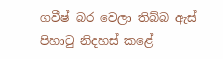ගවීෂ් බර වෙලා තිබ්බ ඇස් පිහාටු නිදහස් කළේ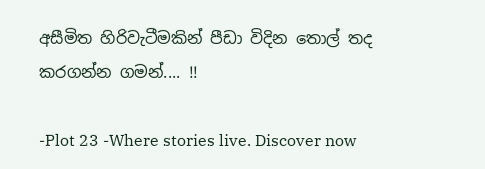අසීමිත හිරිවැටීමකින් පීඩා විදින තොල් තද කරගන්න ගමන්.... !!

-Plot 23 -Where stories live. Discover now